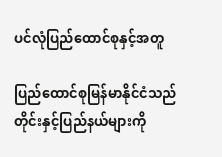ပင်လုံပြည်ထောင်စုနှင့်အတူ

ပြည်ထောင်စုမြန်မာနိုင်ငံသည် တိုင်းနှင့်ပြည်နယ်များကို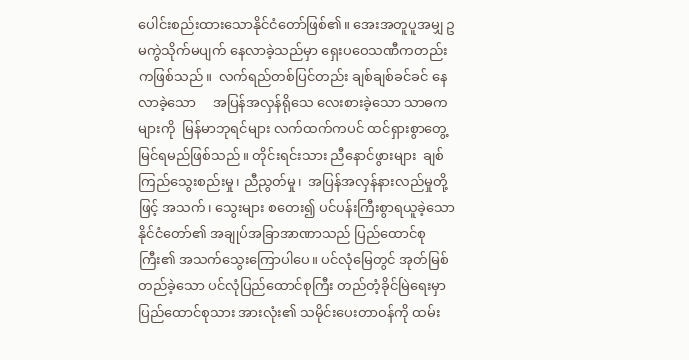ပေါင်းစည်းထားသောနိုင်ငံတော်ဖြစ်၏။ အေးအတူပူအမျှ ဥမကွဲသိုက်မပျက် နေလာခဲ့သည်မှာ ရှေးပဝေသဏီကတည်းကဖြစ်သည်။  လက်ရည်တစ်ပြင်တည်း ချစ်ချစ်ခင်ခင် နေလာခဲ့သော     အပြန်အလှန်ရိုသေ လေးစားခဲ့သော သာဓကများကို  မြန်မာဘုရင်များ လက်ထက်ကပင် ထင်ရှားစွာတွေ့မြင်ရမည်ဖြစ်သည်။ တိုင်းရင်းသား ညီနောင်ဖွားများ  ချစ်ကြည်သွေးစည်းမှု၊ ညီညွတ်မှု၊  အပြန်အလှန်နားလည်မှုတို့ဖြင့် အသက်၊ သွေးများ စတေး၍ ပင်ပန်းကြီးစွာရယူခဲ့သော နိုင်ငံတော်၏ အချုပ်အခြာအာဏာသည် ပြည်ထောင်စုကြီး၏ အသက်သွေးကြောပါပေ။ ပင်လုံမြေတွင် အုတ်မြစ်တည်ခဲ့သော ပင်လုံပြည်ထောင်စုကြီး တည်တံ့ခိုင်မြဲရေးမှာ ပြည်ထောင်စုသား အားလုံး၏ သမိုင်းပေးတာဝန်ကို ထမ်း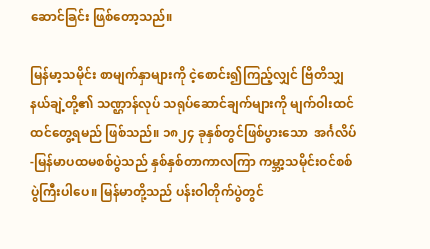ဆောင်ခြင်း ဖြစ်တော့သည်။

မြန်မာ့သမိုင်း စာမျက်နှာများကို ငဲ့စောင်း၍ကြည့်လျှင် ဗြိတိသျှနယ်ချဲ့တို့၏ သဏ္ဌာန်လုပ် သရုပ်ဆောင်ချက်များကို မျက်ဝါးထင်ထင်တွေ့ရမည် ဖြစ်သည်။ ၁၈၂၄ ခုနှစ်တွင်ဖြစ်ပွားသော  အင်္ဂလိပ်-မြန်မာပထမစစ်ပွဲသည် နှစ်နှစ်တာကာလကြာ ကမ္ဘာ့သမိုင်းဝင်စစ်ပွဲကြီးပါပေ။ မြန်မာတို့သည် ပန်းဝါတိုက်ပွဲတွင်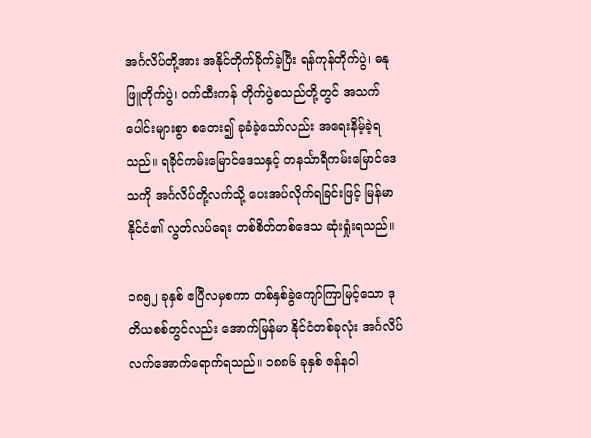အင်္ဂလိပ်တို့အား အနိုင်တိုက်ခိုက်ခဲ့ပြီး ရန်ကုန်တိုက်ပွဲ၊ ဓနုဖြူတိုက်ပွဲ၊ ဝက်ထီးကန် တိုက်ပွဲစသည်တို့တွင် အသက်ပေါင်းများစွာ စတေး၍ ခုခံခဲ့သော်လည်း အရေးနိမ့်ခဲ့ရသည်။ ရခိုင်ကမ်းမြောင်ဒေသနှင့် တနင်္သာရီကမ်းမြောင်ဒေသကို အင်္ဂလိပ်တို့လက်သို့ ပေးအပ်လိုက်ရခြင်းဖြင့် မြန်မာနိုင်ငံ၏ လွတ်လပ်ရေး တစ်စိတ်တစ်ဒေသ ဆုံးရှုံးရသည်။

၁၈၅၂ ခုနှစ် ဧပြီလမှစကာ တစ်နှစ်ခွဲကျော်ကြာမြင့်သော ဒုတိယစစ်တွင်လည်း အောက်မြန်မာ နိုင်ငံတစ်ခုလုံး အင်္ဂလိပ်လက်အောက်ရောက်ရသည်။ ၁၈၈၆ ခုနှစ် ဇန်နဝါ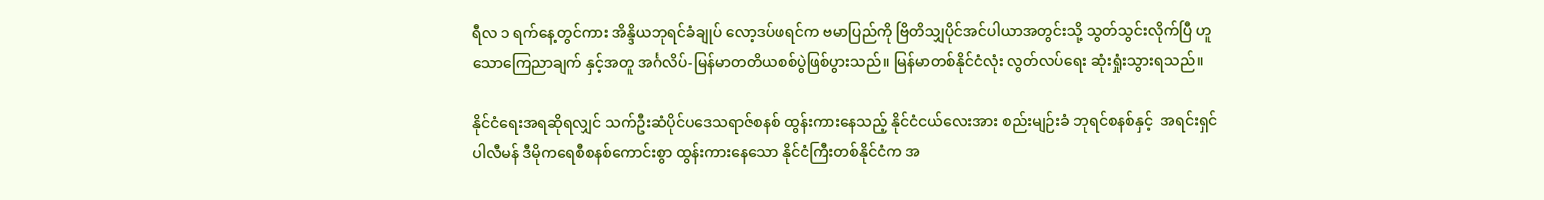ရီလ ၁ ရက်နေ့တွင်ကား အိန္ဒိယဘုရင်ခံချုပ် လော့ဒပ်ဖရင်က ဗမာပြည်ကို ဗြိတိသျှပိုင်အင်ပါယာအတွင်းသို့ သွတ်သွင်းလိုက်ပြီ ဟူသောကြေညာချက် နှင့်အတူ အင်္ဂလိပ်-မြန်မာတတိယစစ်ပွဲဖြစ်ပွားသည်။ မြန်မာတစ်နိုင်ငံလုံး လွတ်လပ်ရေး ဆုံးရှုံးသွားရသည်။

နိုင်ငံရေးအရဆိုရလျှင် သက်ဦးဆံပိုင်ပဒေသရာဇ်စနစ် ထွန်းကားနေသည့် နိုင်ငံငယ်လေးအား စည်းမျဉ်းခံ ဘုရင်စနစ်နှင့်  အရင်းရှင်ပါလီမန် ဒီမိုကရေစီစနစ်ကောင်းစွာ ထွန်းကားနေသော နိုင်ငံကြီးတစ်နိုင်ငံက အ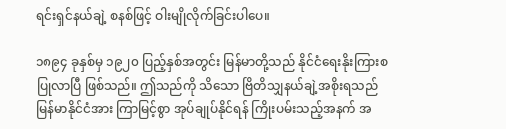ရင်းရှင်နယ်ချဲ့ စနစ်ဖြင့် ဝါးမျိုလိုက်ခြင်းပါပေ။

၁၈၉၄ ခုနှစ်မှ ၁၉၂၀ ပြည့်နှစ်အတွင်း မြန်မာတို့သည် နိုင်ငံရေးနိုးကြားစပြုလာပြီ ဖြစ်သည်။ ဤသည်ကို သိသော ဗြိတိသျှနယ်ချဲ့အစိုးရသည် မြန်မာနိုင်ငံအား ကြာမြင့်စွာ အုပ်ချုပ်နိုင်ရန် ကြိုးပမ်းသည့်အနက် အ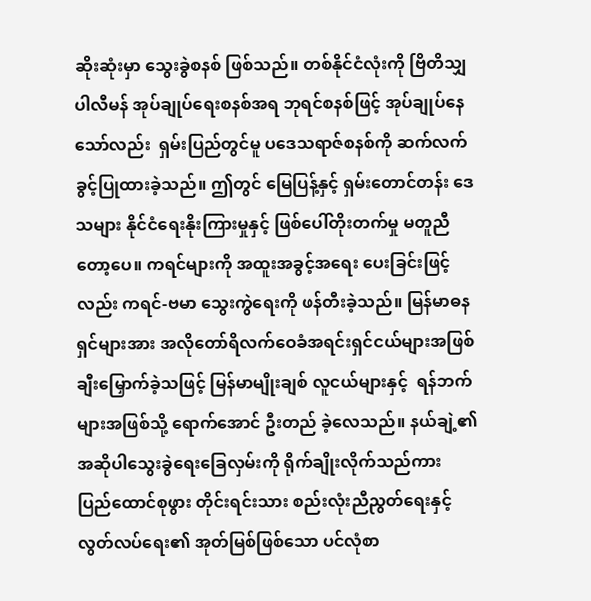ဆိုးဆုံးမှာ သွေးခွဲစနစ် ဖြစ်သည်။ တစ်နိုင်ငံလုံးကို ဗြိတိသျှပါလီမန် အုပ်ချုပ်ရေးစနစ်အရ ဘုရင်စနစ်ဖြင့် အုပ်ချုပ်နေသော်လည်း  ရှမ်းပြည်တွင်မူ ပဒေသရာဇ်စနစ်ကို ဆက်လက်ခွင့်ပြုထားခဲ့သည်။ ဤတွင် မြေပြန့်နှင့် ရှမ်းတောင်တန်း ဒေသများ နိုင်ငံရေးနိုးကြားမှုနှင့် ဖြစ်ပေါ်တိုးတက်မှု မတူညီတော့ပေ။ ကရင်များကို အထူးအခွင့်အရေး ပေးခြင်းဖြင့်လည်း ကရင်-ဗမာ သွေးကွဲရေးကို ဖန်တီးခဲ့သည်။ မြန်မာဓနရှင်များအား အလိုတော်ရိလက်ဝေခံအရင်းရှင်ငယ်များအဖြစ် ချီးမြှောက်ခဲ့သဖြင့် မြန်မာမျိုးချစ် လူငယ်များနှင့်  ရန်ဘက်များအဖြစ်သို့ ရောက်အောင် ဦးတည် ခဲ့လေသည်။ နယ်ချဲ့၏ အဆိုပါသွေးခွဲရေးခြေလှမ်းကို ရိုက်ချိုးလိုက်သည်ကား ပြည်ထောင်စုဖွား တိုင်းရင်းသား စည်းလုံးညီညွတ်ရေးနှင့် လွတ်လပ်ရေး၏ အုတ်မြစ်ဖြစ်သော ပင်လုံစာ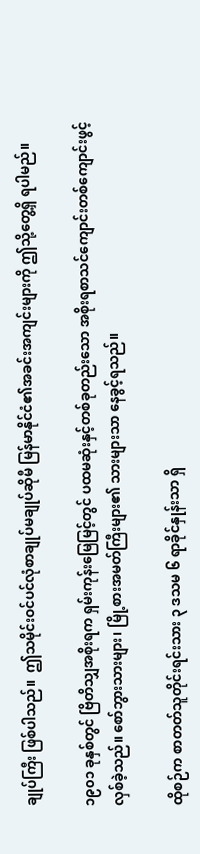ချုပ်ကြီး ဖြစ်ပါသည်။  ဤသမိုင်းဝင်ပင်လုံစာချုပ်မချုပ်ဆိုမီ မြန်မာနိုင်ငံ၏အခင်းအကျင်းများကို ဤသို့တွေ့ရှိ ရပါမည်။

၁၉၀၁ ခုနှစ်တွင် ဗြိတိသျှအစိုးရက ရှမ်းကုန်းမြေမြင့်တွင် ပထမဆုံးနှင့်တစ်ခုတည်းသော အစိုးရစာသင်ကျောင်းတစ်ကျောင်းဖွင့်လှစ်ခဲ့သည်။ စော်ဘွားသားများ၊ မြို့စားအမတ်ကြီးများ၏ သားများသာ နေခွင့်ရသည်။

ထိုစဉ်က စာတတ်သူတိုင်းရင်းသား ၃ ဒသမ ၆ ရာခိုင်နှုန်းသာ ရှိ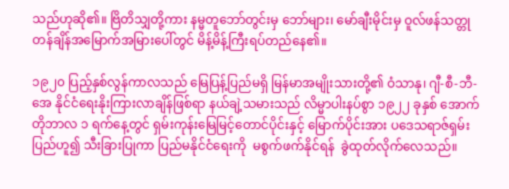သည်ဟုဆို၏။ ဗြိတိသျှတို့ကား နမ္မတူဘော်တွင်းမှ ဘော်များ၊ မော်ချီးမိုင်းမှ ဝူလ်ဖန်သတ္တုတန်ချိန်အမြောက်အမြားပေါ်တွင် မိန့်မိန့်ကြီးရပ်တည်နေ၏။

၁၉၂၀ ပြည့်နှစ်လွန်ကာလသည် မြေပြန့်ပြည်မရှိ မြန်မာအမျိုးသားတို့၏ ဝံသာနု၊ ဂျီ-စီ-ဘီ-အေ နိုင်ငံရေးနိုးကြားလာချိန်ဖြစ်ရာ နယ်ချဲ့သမားသည် လိမ္မာပါးနပ်စွာ ၁၉၂၂ ခုနှစ် အောက်တိုဘာလ ၁ ရက်နေ့တွင် ရှမ်းကုန်းမြေမြင့်တောင်ပိုင်းနှင့် မြောက်ပိုင်းအား ပဒေသရာဇ်ရှမ်းပြည်ဟူ၍ သီးခြားပြုကာ ပြည်မနိုင်ငံရေးကို  မစွက်ဖက်နိုင်ရန်  ခွဲထုတ်လိုက်လေသည်။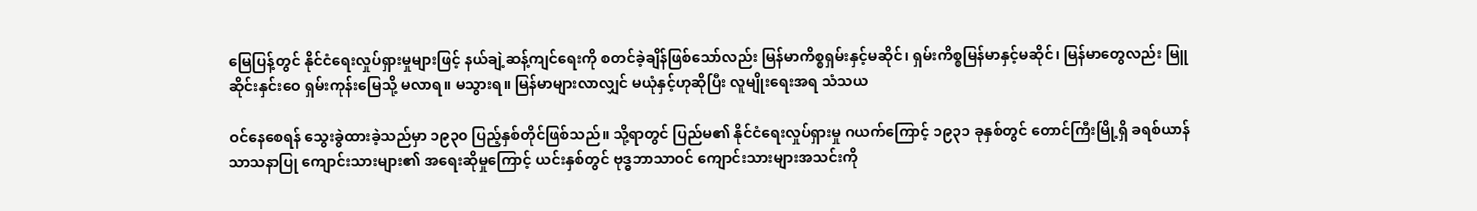မြေပြန့်တွင် နိုင်ငံရေးလှုပ်ရှားမှုများဖြင့် နယ်ချဲ့ဆန့်ကျင်ရေးကို စတင်ခဲ့ချိန်ဖြစ်သော်လည်း မြန်မာကိစ္စရှမ်းနှင့်မဆိုင်၊ ရှမ်းကိစ္စမြန်မာနှင့်မဆိုင်၊ မြန်မာတွေလည်း မြူဆိုင်းနှင်းဝေ ရှမ်းကုန်းမြေသို့ မလာရ။ မသွားရ။ မြန်မာများလာလျှင် မယုံနှင့်ဟုဆိုပြီး လူမျိုးရေးအရ သံသယ

ဝင်နေစေရန် သွေးခွဲထားခဲ့သည်မှာ ၁၉၃၀ ပြည့်နှစ်တိုင်ဖြစ်သည်။ သို့ရာတွင် ပြည်မ၏ နိုင်ငံရေးလှုပ်ရှားမှု ဂယက်ကြောင့် ၁၉၃၁ ခုနှစ်တွင် တောင်ကြီးမြို့ရှိ ခရစ်ယာန်သာသနာပြု ကျောင်းသားများ၏ အရေးဆိုမှုကြောင့် ယင်းနှစ်တွင် ဗုဒ္ဓဘာသာဝင် ကျောင်းသားများအသင်းကို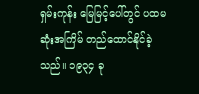ရှမ်းကုန်း မြေမြင့်ပေါ်တွင် ပထမဆုံးအကြိမ် တည်ထောင်နိုင်ခဲ့သည်။ ၁၉၃၄ ခု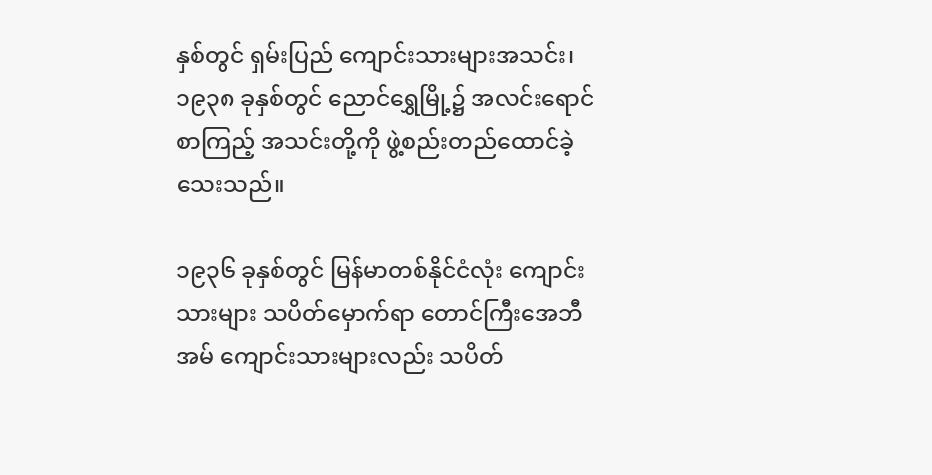နှစ်တွင် ရှမ်းပြည် ကျောင်းသားများအသင်း၊ ၁၉၃၈ ခုနှစ်တွင် ညောင်ရွှေမြို့၌ အလင်းရောင်စာကြည့် အသင်းတို့ကို ဖွဲ့စည်းတည်ထောင်ခဲ့သေးသည်။

၁၉၃၆ ခုနှစ်တွင် မြန်မာတစ်နိုင်ငံလုံး ကျောင်းသားများ သပိတ်မှောက်ရာ တောင်ကြီးအေဘီအမ် ကျောင်းသားများလည်း သပိတ်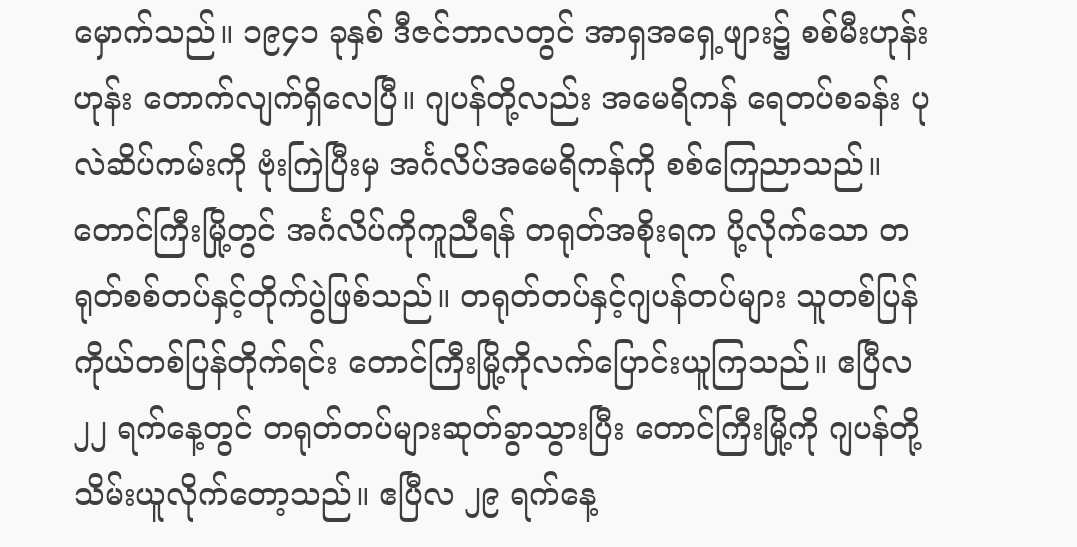မှောက်သည်။ ၁၉၄၁ ခုနှစ် ဒီဇင်ဘာလတွင် အာရှအရှေ့ဖျား၌ စစ်မီးဟုန်းဟုန်း တောက်လျက်ရှိလေပြီ။ ဂျပန်တို့လည်း အမေရိကန် ရေတပ်စခန်း ပုလဲဆိပ်ကမ်းကို ဗုံးကြဲပြီးမှ အင်္ဂလိပ်အမေရိကန်ကို စစ်ကြေညာသည်။ တောင်ကြီးမြို့တွင် အင်္ဂလိပ်ကိုကူညီရန် တရုတ်အစိုးရက ပို့လိုက်သော တရုတ်စစ်တပ်နှင့်တိုက်ပွဲဖြစ်သည်။ တရုတ်တပ်နှင့်ဂျပန်တပ်များ သူတစ်ပြန် ကိုယ်တစ်ပြန်တိုက်ရင်း တောင်ကြီးမြို့ကိုလက်ပြောင်းယူကြသည်။ ဧပြီလ ၂၂ ရက်နေ့တွင် တရုတ်တပ်များဆုတ်ခွာသွားပြီး တောင်ကြီးမြို့ကို ဂျပန်တို့ သိမ်းယူလိုက်တော့သည်။ ဧပြီလ ၂၉ ရက်နေ့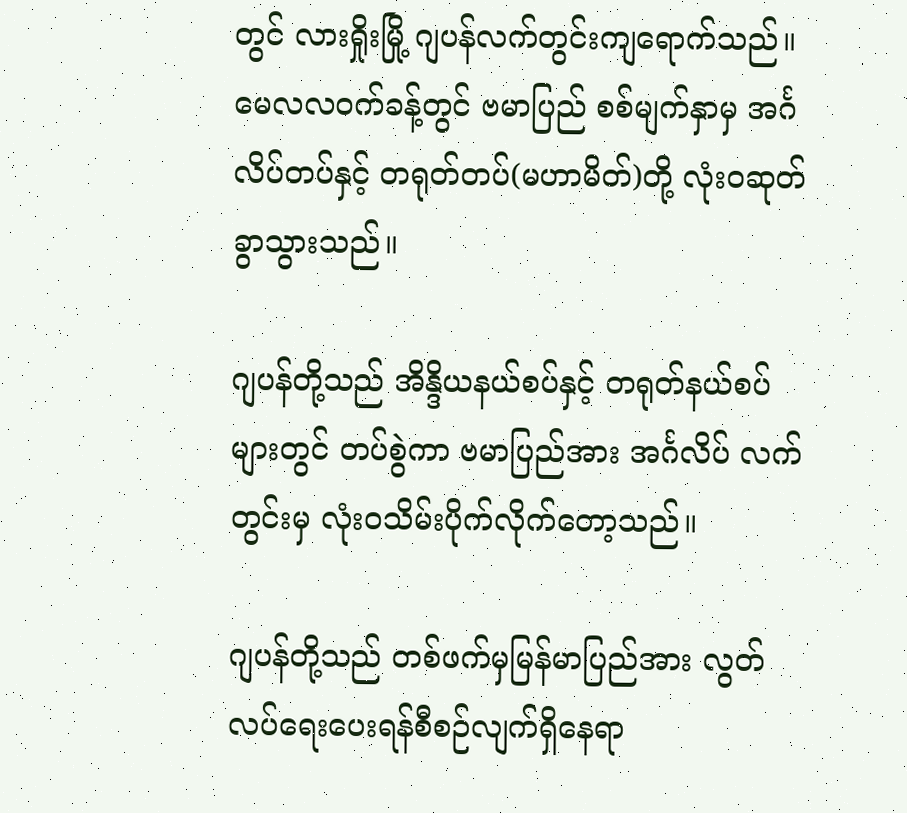တွင် လားရှိုးမြို့ ဂျပန်လက်တွင်းကျရောက်သည်။ မေလလဝက်ခန့်တွင် ဗမာပြည် စစ်မျက်နှာမှ အင်္ဂလိပ်တပ်နှင့် တရုတ်တပ်(မဟာမိတ်)တို့ လုံးဝဆုတ်ခွာသွားသည်။

ဂျပန်တို့သည် အိန္ဒိယနယ်စပ်နှင့် တရုတ်နယ်စပ်များတွင် တပ်စွဲကာ ဗမာပြည်အား အင်္ဂလိပ် လက်တွင်းမှ လုံးဝသိမ်းပိုက်လိုက်တော့သည်။

ဂျပန်တို့သည် တစ်ဖက်မှမြန်မာပြည်အား လွတ်လပ်ရေးပေးရန်စီစဉ်လျက်ရှိနေရာ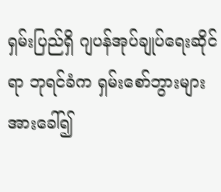ရှမ်းပြည်ရှိ ဂျပန်အုပ်ချုပ်ရေးဆိုင်ရာ ဘုရင်ခံက ရှမ်းစော်ဘွားများအားခေါ်၍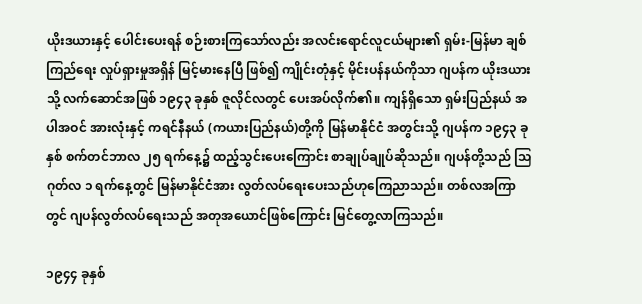ယိုးဒယားနှင့် ပေါင်းပေးရန် စဉ်းစားကြသော်လည်း အလင်းရောင်လူငယ်များ၏ ရှမ်း-မြန်မာ ချစ်ကြည်ရေး လှုပ်ရှားမှုအရှိန် မြင့်မားနေပြီ ဖြစ်၍ ကျိုင်းတုံနှင့် မိုင်းပန်နယ်ကိုသာ ဂျပန်က ယိုးဒယားသို့ လက်ဆောင်အဖြစ် ၁၉၄၃ ခုနှစ် ဇူလိုင်လတွင် ပေးအပ်လိုက်၏။ ကျန်ရှိသော ရှမ်းပြည်နယ် အပါအဝင် အားလုံးနှင့် ကရင်နီနယ် (ကယားပြည်နယ်)တို့ကို မြန်မာနိုင်ငံ အတွင်းသို့ ဂျပန်က ၁၉၄၃ ခုနှစ် စက်တင်ဘာလ ၂၅ ရက်နေ့၌ ထည့်သွင်းပေးကြောင်း စာချုပ်ချုပ်ဆိုသည်။ ဂျပန်တို့သည် သြဂုတ်လ ၁ ရက်နေ့တွင် မြန်မာနိုင်ငံအား လွတ်လပ်ရေးပေးသည်ဟုကြေညာသည်။ တစ်လအကြာတွင် ဂျပန်လွတ်လပ်ရေးသည် အတုအယောင်ဖြစ်ကြောင်း မြင်တွေ့လာကြသည်။

၁၉၄၄ ခုနှစ်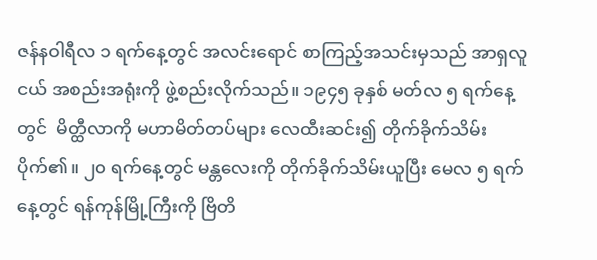ဇန်နဝါရီလ ၁ ရက်နေ့တွင် အလင်းရောင် စာကြည့်အသင်းမှသည် အာရှလူငယ် အစည်းအရုံးကို ဖွဲ့စည်းလိုက်သည်။ ၁၉၄၅ ခုနှစ် မတ်လ ၅ ရက်နေ့တွင်  မိတ္ထီလာကို မဟာမိတ်တပ်များ လေထီးဆင်း၍ တိုက်ခိုက်သိမ်းပိုက်၏။ ၂၀ ရက်နေ့တွင် မန္တလေးကို တိုက်ခိုက်သိမ်းယူပြီး မေလ ၅ ရက်နေ့တွင် ရန်ကုန်မြို့ကြီးကို ဗြိတိ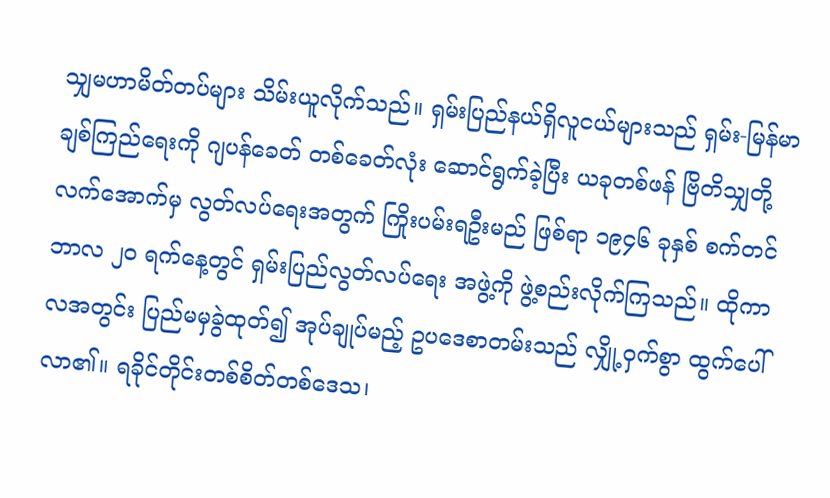သျှမဟာမိတ်တပ်များ သိမ်းယူလိုက်သည်။ ရှမ်းပြည်နယ်ရှိလူငယ်များသည် ရှမ်း-မြန်မာချစ်ကြည်ရေးကို ဂျပန်ခေတ် တစ်ခေတ်လုံး ဆောင်ရွက်ခဲ့ပြီး ယခုတစ်ဖန် ဗြိတိသျှတို့ လက်အောက်မှ လွတ်လပ်ရေးအတွက် ကြိုးပမ်းရဦးမည် ဖြစ်ရာ ၁၉၄၆ ခုနှစ် စက်တင်ဘာလ ၂၀ ရက်နေ့တွင် ရှမ်းပြည်လွတ်လပ်ရေး အဖွဲ့ကို ဖွဲ့စည်းလိုက်ကြသည်။ ထိုကာလအတွင်း ပြည်မမှခွဲထုတ်၍ အုပ်ချုပ်မည့် ဥပဒေစာတမ်းသည် လျှို့ဝှက်စွာ ထွက်ပေါ်လာ၏။ ရခိုင်တိုင်းတစ်စိတ်တစ်ဒေသ၊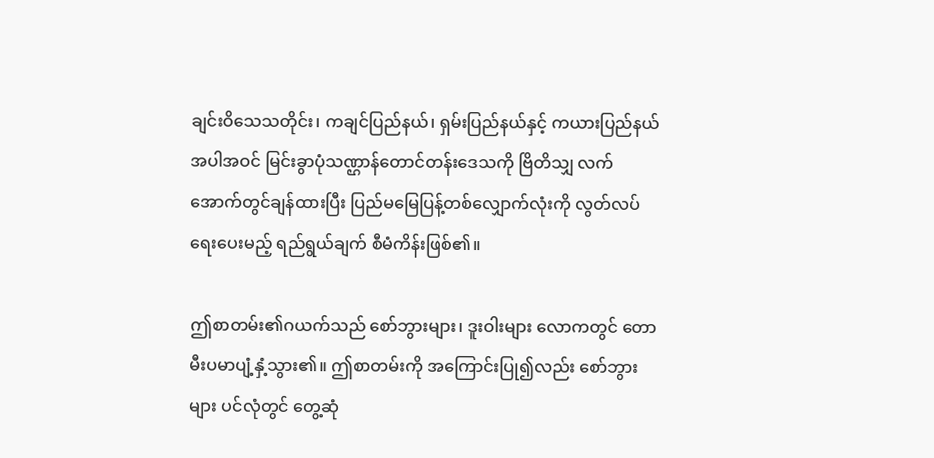ချင်းဝိသေသတိုင်း၊ ကချင်ပြည်နယ်၊ ရှမ်းပြည်နယ်နှင့် ကယားပြည်နယ်အပါအဝင် မြင်းခွာပုံသဏ္ဌာန်တောင်တန်းဒေသကို ဗြိတိသျှ လက်အောက်တွင်ချန်ထားပြီး ပြည်မမြေပြန့်တစ်လျှောက်လုံးကို လွတ်လပ်ရေးပေးမည့် ရည်ရွယ်ချက် စီမံကိန်းဖြစ်၏။

ဤစာတမ်း၏ဂယက်သည် စော်ဘွားများ၊ ဒူးဝါးများ လောကတွင် တောမီးပမာပျံ့နှံ့သွား၏။ ဤစာတမ်းကို အကြောင်းပြု၍လည်း စော်ဘွားများ ပင်လုံတွင် တွေ့ဆုံ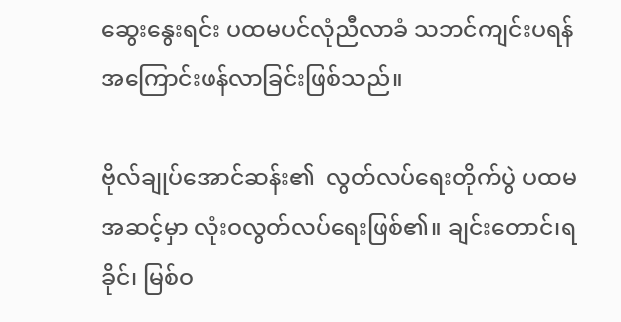ဆွေးနွေးရင်း ပထမပင်လုံညီလာခံ သဘင်ကျင်းပရန် အကြောင်းဖန်လာခြင်းဖြစ်သည်။

ဗိုလ်ချုပ်အောင်ဆန်း၏  လွတ်လပ်ရေးတိုက်ပွဲ ပထမအဆင့်မှာ လုံးဝလွတ်လပ်ရေးဖြစ်၏။ ချင်းတောင်၊ရခိုင်၊ မြစ်ဝ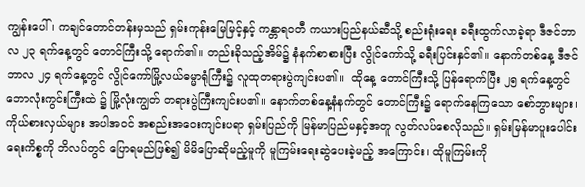ကျွန်းပေါ်၊ ကချင်တောင်တန်းမှသည် ရှမ်းကုန်းမြေမြင့်နှင့် ကန္တာရဝတီ ကယားပြည်နယ်ဆီသို့ စည်းရုံးရေး ခရီးထွက်လာခဲ့ရာ ဒီဇင်ဘာလ ၂၃ ရက်နေ့တွင် တောင်ကြီးသို့ ရောက်၏။ တည်းခိုသည့်အိမ်၌ နံနက်စာစားပြီး လွိုင်ကော်သို့ ခရီးပြင်းနှင်၏။ နောက်တစ်နေ့ ဒီဇင်ဘာလ ၂၄ ရက်နေ့တွင် လွိုင်ကော်မြို့လယ်ဓမ္မာရုံကြီး၌ လူထုတရားပွဲကျင်းပ၏။  ထိုနေ့ တောင်ကြီးသို့ ပြန်ရောက်ပြီး ၂၅ ရက်နေ့တွင် ဘောလုံးကွင်းကြီးထဲ ၌ မြို့လုံးကျွတ် တရားပွဲကြီးကျင်းပ၏။ နောက်တစ်နေ့နံနက်တွင် တောင်ကြီး၌ ရောက်နေကြသော စော်ဘွားများ၊  ကိုယ်စားလှယ်များ အပါအဝင် အစည်းအဝေးကျင်းပရာ ရှမ်းပြည်ကို မြန်မာပြည်မနှင့်အတူ လွတ်လပ်စေလိုသည်။ ရှမ်းမြန်မာပူးပေါင်းရေးကိစ္စကို ဘိလပ်တွင် ပြောရမည်ဖြစ်၍ မိမိပြောဆိုမည့်မူကို မူကြမ်းရေးဆွဲပေးခဲ့မည့် အကြောင်း၊ ထိုမူကြမ်းကို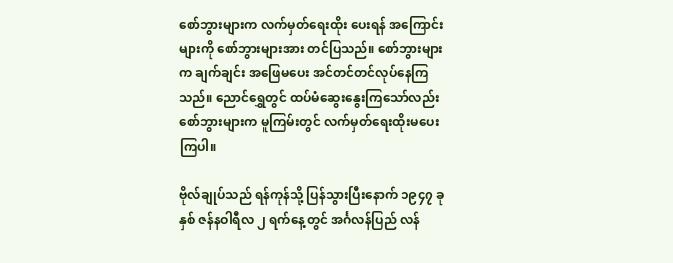စော်ဘွားများက လက်မှတ်ရေးထိုး ပေးရန် အကြောင်းများကို စော်ဘွားများအား တင်ပြသည်။ စော်ဘွားများက ချက်ချင်း အဖြေမပေး အင်တင်တင်လုပ်နေကြသည်။ ညောင်ရွှေတွင် ထပ်မံဆွေးနွေးကြသော်လည်း စော်ဘွားများက မူကြမ်းတွင် လက်မှတ်ရေးထိုးမပေးကြပါ။

ဗိုလ်ချုပ်သည် ရန်ကုန်သို့ ပြန်သွားပြီးနောက် ၁၉၄၇ ခုနှစ် ဇန်နဝါရီလ ၂ ရက်နေ့တွင် အင်္ဂလန်ပြည် လန်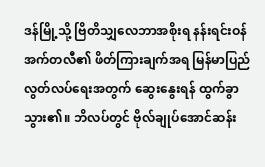ဒန်မြို့သို့ ဗြိတိသျှလေဘာအစိုးရ နန်းရင်းဝန်အက်တလီ၏ ဖိတ်ကြားချက်အရ မြန်မာပြည် လွတ်လပ်ရေးအတွက် ဆွေးနွေးရန် ထွက်ခွာသွား၏။ ဘိလပ်တွင် ဗိုလ်ချုပ်အောင်ဆန်း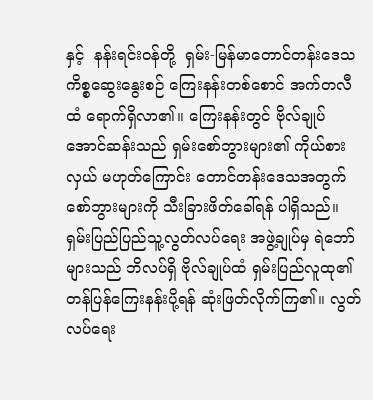နှင့်  နန်းရင်းဝန်တို့  ရှမ်း-မြန်မာတောင်တန်းဒေသကိစ္စဆွေးနွေးစဉ် ကြေးနန်းတစ်စောင် အက်တလီထံ ရောက်ရှိလာ၏။ ကြေးနန်းတွင် ဗိုလ်ချုပ်အောင်ဆန်းသည် ရှမ်းစော်ဘွားများ၏ ကိုယ်စားလှယ် မဟုတ်ကြောင်း တောင်တန်းဒေသအတွက် စော်ဘွားများကို သီးခြားဖိတ်ခေါ်ရန် ပါရှိသည်။ ရှမ်းပြည်ပြည်သူ့လွတ်လပ်ရေး အဖွဲ့ချုပ်မှ ရဲဘော်များသည် ဘိလပ်ရှိ ဗိုလ်ချုပ်ထံ ရှမ်းပြည်လူထု၏ တန်ပြန်ကြေးနန်းပို့ရန် ဆုံးဖြတ်လိုက်ကြ၏။ လွတ်လပ်ရေး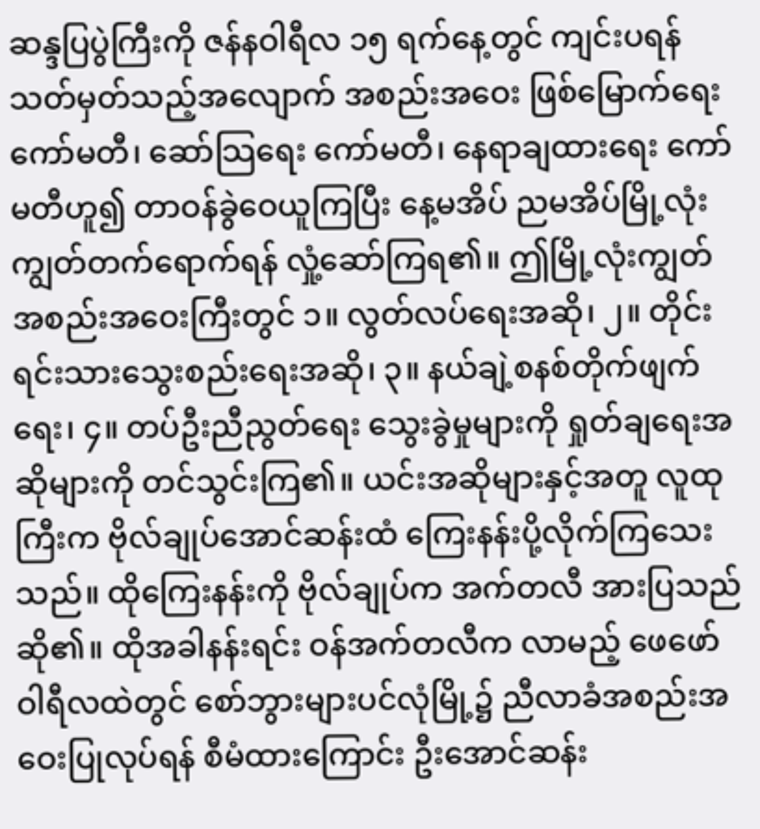ဆန္ဒပြပွဲကြီးကို ဇန်နဝါရီလ ၁၅ ရက်နေ့တွင် ကျင်းပရန် သတ်မှတ်သည့်အလျောက် အစည်းအဝေး ဖြစ်မြောက်ရေးကော်မတီ၊ ဆော်သြရေး ကော်မတီ၊ နေရာချထားရေး ကော်မတီဟူ၍ တာဝန်ခွဲဝေယူကြပြီး နေ့မအိပ် ညမအိပ်မြို့လုံးကျွတ်တက်ရောက်ရန် လှုံ့ဆော်ကြရ၏။ ဤမြို့လုံးကျွတ် အစည်းအဝေးကြီးတွင် ၁။ လွတ်လပ်ရေးအဆို၊ ၂။ တိုင်းရင်းသားသွေးစည်းရေးအဆို၊ ၃။ နယ်ချဲ့စနစ်တိုက်ဖျက်ရေး၊ ၄။ တပ်ဦးညီညွတ်ရေး သွေးခွဲမှုများကို ရှုတ်ချရေးအဆိုများကို တင်သွင်းကြ၏။ ယင်းအဆိုများနှင့်အတူ လူထုကြီးက ဗိုလ်ချုပ်အောင်ဆန်းထံ ကြေးနန်းပို့လိုက်ကြသေးသည်။ ထိုကြေးနန်းကို ဗိုလ်ချုပ်က အက်တလီ အားပြသည်ဆို၏။ ထိုအခါနန်းရင်း ဝန်အက်တလီက လာမည့် ဖေဖော်ဝါရီလထဲတွင် စော်ဘွားများပင်လုံမြို့၌ ညီလာခံအစည်းအဝေးပြုလုပ်ရန် စီမံထားကြောင်း ဦးအောင်ဆန်း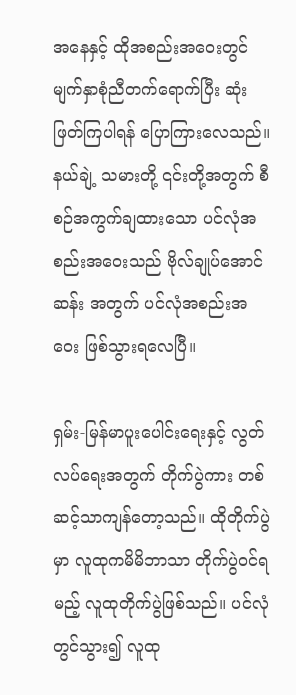အနေနှင့် ထိုအစည်းအဝေးတွင် မျက်နှာစုံညီတက်ရောက်ပြီး ဆုံးဖြတ်ကြပါရန် ပြောကြားလေသည်။ နယ်ချဲ့ သမားတို့ ၎င်းတို့အတွက် စီစဉ်အကွက်ချထားသော ပင်လုံအစည်းအဝေးသည် ဗိုလ်ချုပ်အောင်ဆန်း အတွက် ပင်လုံအစည်းအဝေး ဖြစ်သွားရလေပြီ။

ရှမ်း-မြန်မာပူးပေါင်းရေးနှင့် လွတ်လပ်ရေးအတွက် တိုက်ပွဲကား တစ်ဆင့်သာကျန်တော့သည်။ ထိုတိုက်ပွဲမှာ လူထုကမိမိဘာသာ တိုက်ပွဲဝင်ရမည့် လူထုတိုက်ပွဲဖြစ်သည်။ ပင်လုံတွင်သွား၍ လူထု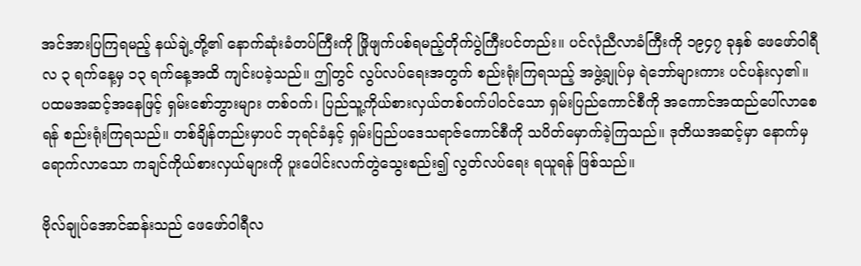အင်အားပြကြရမည့် နယ်ချဲ့တို့၏ နောက်ဆုံးခံတပ်ကြီးကို ဖြိုဖျက်ပစ်ရမည့်တိုက်ပွဲကြီးပင်တည်း။ ပင်လုံညီလာခံကြီးကို ၁၉၄၇ ခုနှစ် ဖေဖော်ဝါရီလ ၃ ရက်နေ့မှ ၁၃ ရက်နေ့အထိ ကျင်းပခဲ့သည်။ ဤတွင် လွပ်လပ်ရေးအတွက် စည်းရုံးကြရသည့် အဖွဲ့ချုပ်မှ ရဲဘော်များကား ပင်ပန်းလှ၏။ ပထမအဆင့်အနေဖြင့် ရှမ်းစော်ဘွားများ တစ်ဝက်၊ ပြည်သူ့ကိုယ်စားလှယ်တစ်ဝက်ပါဝင်သော ရှမ်းပြည်ကောင်စီကို အကောင်အထည်ပေါ်လာစေရန် စည်းရုံးကြရသည်။ တစ်ချိန်တည်းမှာပင် ဘုရင်ခံနှင့် ရှမ်းပြည်ပဒေသရာဇ်ကောင်စီကို သပိတ်မှောက်ခဲ့ကြသည်။ ဒုတိယအဆင့်မှာ နောက်မှရောက်လာသော ကချင်ကိုယ်စားလှယ်များကို ပူးပေါင်းလက်တွဲသွေးစည်း၍ လွတ်လပ်ရေး ရယူရန် ဖြစ်သည်။

ဗိုလ်ချုပ်အောင်ဆန်းသည် ဖေဖော်ဝါရီလ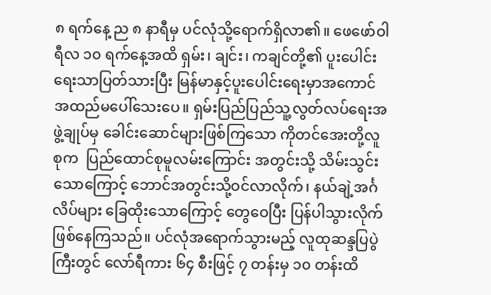၈ ရက်နေ့ ည ၈ နာရီမှ ပင်လုံသို့ရောက်ရှိလာ၏။ ဖေဖော်ဝါရီလ ၁၀ ရက်နေ့အထိ ရှမ်း၊ ချင်း၊ ကချင်တို့၏ ပူးပေါင်းရေးသာပြတ်သားပြီး မြန်မာနှင့်ပူးပေါင်းရေးမှာအကောင်အထည်မပေါ်သေးပေ။ ရှမ်းပြည်ပြည်သူ့လွတ်လပ်ရေးအဖွဲ့ချုပ်မှ ခေါင်းဆောင်များဖြစ်ကြသော ကိုတင်အေးတို့လူစုက  ပြည်ထောင်စုမူလမ်းကြောင်း အတွင်းသို့ သိမ်းသွင်းသောကြောင့် ဘောင်အတွင်းသို့ဝင်လာလိုက်၊ နယ်ချဲ့အင်္ဂလိပ်များ ခြေထိုးသောကြောင့် တွေဝေပြီး ပြန်ပါသွားလိုက် ဖြစ်နေကြသည်။ ပင်လုံအရောက်သွားမည့် လူထုဆန္ဒပြပွဲကြီးတွင် လော်ရီကား ၆၄ စီးဖြင့် ၇ တန်းမှ ၁၀ တန်းထိ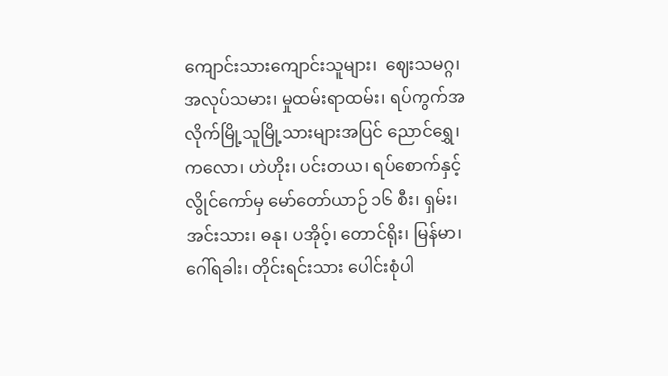ကျောင်းသားကျောင်းသူများ၊  ဈေးသမဂ္ဂ၊  အလုပ်သမား၊ မှုထမ်းရာထမ်း၊ ရပ်ကွက်အလိုက်မြို့သူမြို့သားများအပြင် ညောင်ရွှေ၊ ကလော၊ ဟဲဟိုး၊ ပင်းတယ၊ ရပ်စောက်နှင့် လွိုင်ကော်မှ မော်တော်ယာဉ် ၁၆ စီး၊ ရှမ်း၊ အင်းသား၊ ဓနု၊ ပအိုဝ့်၊ တောင်ရိုး၊ မြန်မာ၊ ဂေါ်ရခါး၊ တိုင်းရင်းသား ပေါင်းစုံပါ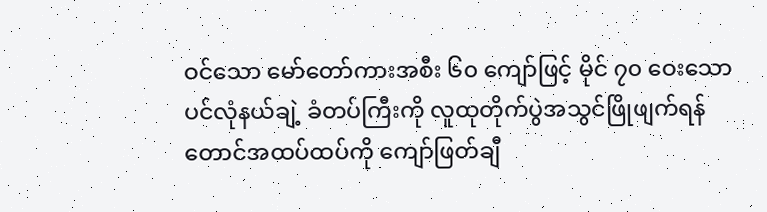ဝင်သော မော်တော်ကားအစီး ၆၀ ကျော်ဖြင့် မိုင် ၇၀ ဝေးသော ပင်လုံနယ်ချဲ့ ခံတပ်ကြီးကို လူထုတိုက်ပွဲအသွင်ဖြိုဖျက်ရန် တောင်အထပ်ထပ်ကို ကျော်ဖြတ်ချီ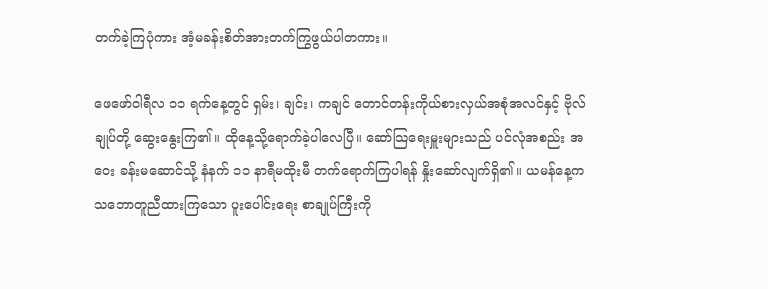တက်ခဲ့ကြပုံကား အံ့မခန်းစိတ်အားတက်ကြွဖွယ်ပါတကား။

ဖေဖော်ဝါရီလ ၁၁ ရက်နေ့တွင် ရှမ်း၊ ချင်း၊ ကချင် တောင်တန်းကိုယ်စားလှယ်အစုံအလင်နှင့် ဗိုလ်ချုပ်တို့ ဆွေးနွေးကြ၏။ ထိုနေ့သို့ရောက်ခဲ့ပါလေပြီ။ ဆော်သြရေးမှူးများသည် ပင်လုံအစည်း အဝေး ခန်းမဆောင်သို့ နံနက် ၁၁ နာရီမထိုးမီ တက်ရောက်ကြပါရန် နှိုးဆော်လျက်ရှိ၏။ ယမန်နေ့က သဘောတူညီထားကြသော ပူးပေါင်းရေး စာချုပ်ကြီးကို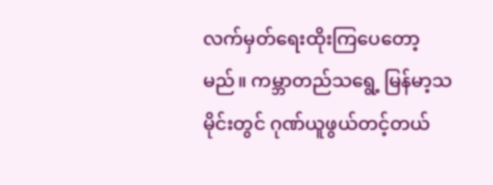လက်မှတ်ရေးထိုးကြပေတော့မည်။ ကမ္ဘာတည်သရွေ့ မြန်မာ့သမိုင်းတွင် ဂုဏ်ယူဖွယ်တင့်တယ်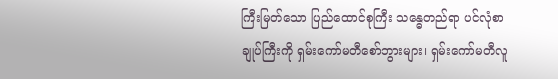ကြီးမြတ်သော ပြည်ထောင်စုကြီး သန္ဓေတည်ရာ ပင်လုံစာချုပ်ကြီးကို ရှမ်းကော်မတီစော်ဘွားများ၊ ရှမ်းကော်မတီလူ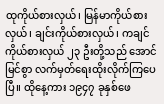ထုကိုယ်စားလှယ်၊ မြန်မာကိုယ်စားလှယ်၊ ချင်းကိုယ်စားလှယ်၊ ကချင်ကိုယ်စားလှယ် ၂၃ ဦးတို့သည် အောင်မြင်စွာ လက်မှတ်ရေးထိုးလိုက်ကြပေပြီ။ ထိုနေ့ကား ၁၉၄၇ ခုနှစ်ဖေ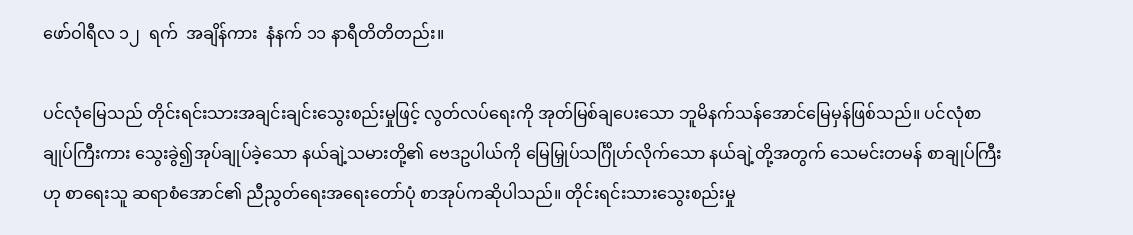ဖော်ဝါရီလ ၁၂  ရက်  အချိန်ကား  နံနက် ၁၁ နာရီတိတိတည်း။

ပင်လုံမြေသည် တိုင်းရင်းသားအချင်းချင်းသွေးစည်းမှုဖြင့် လွတ်လပ်ရေးကို အုတ်မြစ်ချပေးသော ဘူမိနက်သန်အောင်မြေမှန်ဖြစ်သည်။ ပင်လုံစာချုပ်ကြီးကား သွေးခွဲ၍အုပ်ချုပ်ခဲ့သော နယ်ချဲ့သမားတို့၏ ဗေဒဥပါယ်ကို မြေမြှုပ်သင်္ဂြိုဟ်လိုက်သော နယ်ချဲ့တို့အတွက် သေမင်းတမန် စာချုပ်ကြီး ဟု စာရေးသူ ဆရာစံအောင်၏ ညီညွတ်ရေးအရေးတော်ပုံ စာအုပ်ကဆိုပါသည်။ တိုင်းရင်းသားသွေးစည်းမှု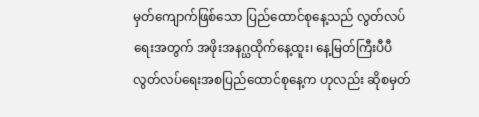မှတ်ကျောက်ဖြစ်သော ပြည်ထောင်စုနေ့သည် လွတ်လပ်ရေးအတွက် အဖိုးအနဂ္ဃထိုက်နေ့ထူး၊ နေ့မြတ်ကြီးပီပီ လွတ်လပ်ရေးအစပြည်ထောင်စုနေ့က ဟုလည်း ဆိုစမှတ်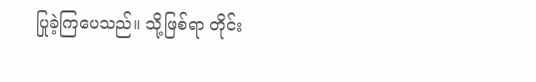ပြုခဲ့ကြပေသည်။ သို့ဖြစ်ရာ တိုင်း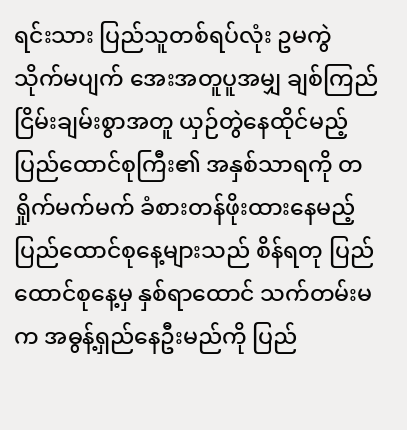ရင်းသား ပြည်သူတစ်ရပ်လုံး ဥမကွဲသိုက်မပျက် အေးအတူပူအမျှ ချစ်ကြည်ငြိမ်းချမ်းစွာအတူ ယှဉ်တွဲနေထိုင်မည့် ပြည်ထောင်စုကြီး၏ အနှစ်သာရကို တရှိုက်မက်မက် ခံစားတန်ဖိုးထားနေမည့် ပြည်ထောင်စုနေ့များသည် စိန်ရတု ပြည်ထောင်စုနေ့မှ နှစ်ရာထောင် သက်တမ်းမက အဓွန့်ရှည်နေဦးမည်ကို ပြည်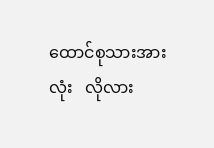ထောင်စုသားအားလုံး   လိုလား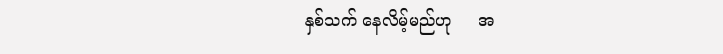နှစ်သက် နေလိမ့်မည်ဟု     အ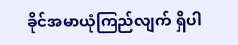ခိုင်အမာယုံကြည်လျက် ရှိပါ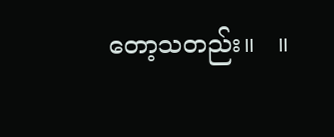တော့သတည်း။   ။